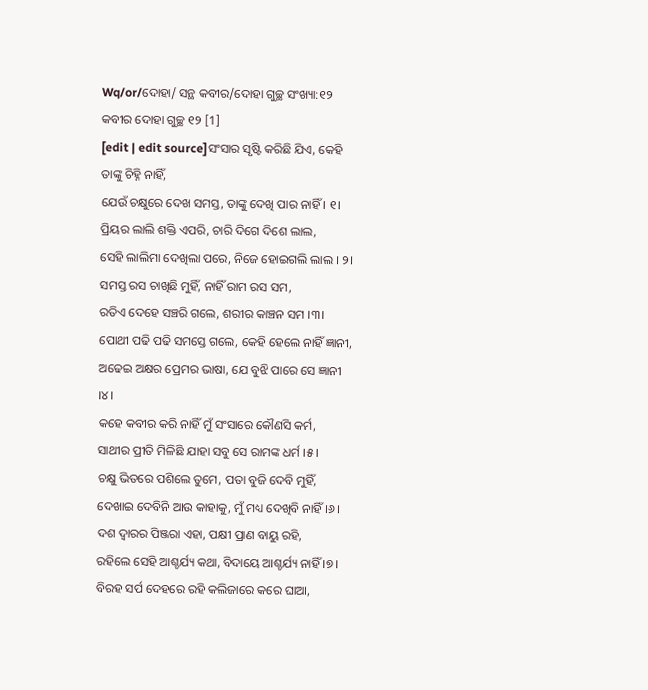Wq/or/ଦୋହା/ ସନ୍ଥ କବୀର/ଦୋହା ଗୁଚ୍ଛ ସଂଖ୍ୟା:୧୨
କବୀର ଦୋହା ଗୁଚ୍ଛ ୧୨ [1]
[edit | edit source]ସଂସାର ସୃଷ୍ଟି କରିଛି ଯିଏ, କେହି ତାଙ୍କୁ ଚିହ୍ନି ନାହିଁ,
ଯେଉଁ ଚକ୍ଷୁରେ ଦେଖ ସମସ୍ତ, ତାଙ୍କୁ ଦେଖି ପାର ନାହିଁ । ୧।
ପ୍ରିୟର ଲାଲି ଶକ୍ତି ଏପରି, ଚାରି ଦିଗେ ଦିଶେ ଲାଲ,
ସେହି ଲାଲିମା ଦେଖିଲା ପରେ, ନିଜେ ହୋଇଗଲି ଲାଲ । ୨।
ସମସ୍ତ ରସ ଚାଖିଛି ମୁହିଁ, ନାହିଁ ରାମ ରସ ସମ,
ରତିଏ ଦେହେ ସଞ୍ଚରି ଗଲେ, ଶରୀର କାଞ୍ଚନ ସମ ।୩।
ପୋଥୀ ପଢି ପଢି ସମସ୍ତେ ଗଲେ, କେହି ହେଲେ ନାହିଁ ଜ୍ଞାନୀ,
ଅଢେଇ ଅକ୍ଷର ପ୍ରେମର ଭାଷା, ଯେ ବୁଝି ପାରେ ସେ ଜ୍ଞାନୀ ।୪।
କହେ କବୀର କରି ନାହିଁ ମୁଁ ସଂସାରେ କୌଣସି କର୍ମ,
ସାଥୀର ପ୍ରୀତି ମିଳିଛି ଯାହା ସବୁ ସେ ରାମଙ୍କ ଧର୍ମ ।୫।
ଚକ୍ଷୁ ଭିତରେ ପଶିଲେ ତୁମେ, ପତା ବୁଜି ଦେବି ମୁହିଁ,
ଦେଖାଇ ଦେବିନି ଆଉ କାହାକୁ, ମୁଁ ମଧ୍ୟ ଦେଖିବି ନାହିଁ ।୬।
ଦଶ ଦ୍ଵାରର ପିଞ୍ଜରା ଏହା, ପକ୍ଷୀ ପ୍ରାଣ ବାୟୁ ରହି,
ରହିଲେ ସେହି ଆଶ୍ଚର୍ଯ୍ୟ କଥା, ବିଦାୟେ ଆଶ୍ଚର୍ଯ୍ୟ ନାହିଁ ।୭।
ବିରହ ସର୍ପ ଦେହରେ ରହି କଲିଜାରେ କରେ ଘାଆ,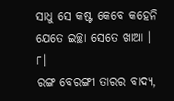ସାଧୁ ସେ କଷ୍ଟ କେବେ କହେନି ଯେତେ ଇଚ୍ଛା ସେତେ ଖାଆ । ୮।
ରଙ୍ଗ ବେରଙ୍ଗୀ ତାରର ବାଦ୍ୟ,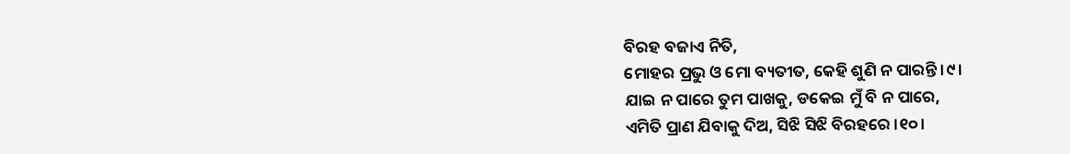ବିରହ ବଜାଏ ନିତି,
ମୋହର ପ୍ରଭୁ ଓ ମୋ ବ୍ୟତୀତ, କେହି ଶୁଣି ନ ପାରନ୍ତି ।୯।
ଯାଇ ନ ପାରେ ତୁମ ପାଖକୁ, ଡକେଇ ମୁଁ ବି ନ ପାରେ,
ଏମିତି ପ୍ରାଣ ଯିବାକୁ ଦିଅ, ସିଝି ସିଝି ବିରହରେ ।୧୦।